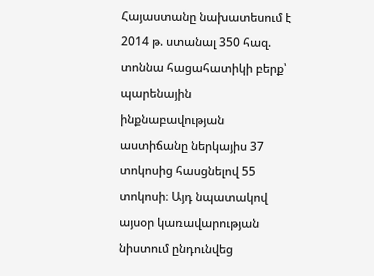Հայաստանը նախատեսում է 2014 թ. ստանալ 350 հազ. տոննա հացահատիկի բերք՝ պարենային ինքնաբավության աստիճանը ներկայիս 37 տոկոսից հասցնելով 55 տոկոսի։ Այդ նպատակով այսօր կառավարության նիստում ընդունվեց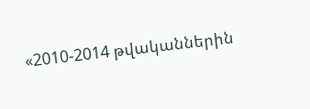«2010-2014 թվականներին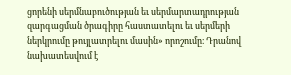ցորենի սերմնաբուծության եւ սերմարտադրության զարգացման ծրագիրը հաստատելու եւ սերմերի ներկրումը թույլատրելու մասին» որոշումը։ Դրանով նախատեսվում է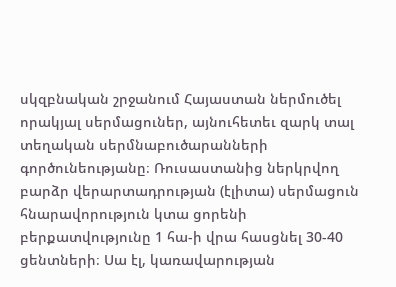սկզբնական շրջանում Հայաստան ներմուծել որակյալ սերմացուներ, այնուհետեւ զարկ տալ տեղական սերմնաբուծարանների գործունեությանը։ Ռուսաստանից ներկրվող բարձր վերարտադրության (էլիտա) սերմացուն հնարավորություն կտա ցորենի բերքատվությունը 1 հա-ի վրա հասցնել 30-40 ցենտների։ Սա էլ, կառավարության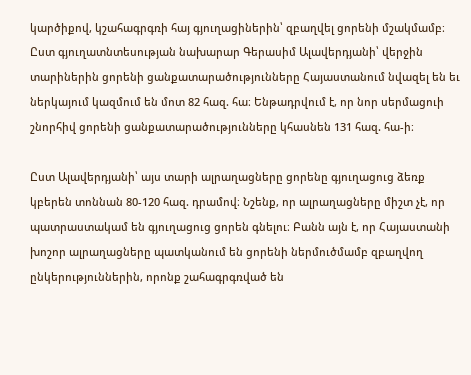կարծիքով, կշահագրգռի հայ գյուղացիներին՝ զբաղվել ցորենի մշակմամբ։ Ըստ գյուղատնտեսության նախարար Գերասիմ Ալավերդյանի՝ վերջին տարիներին ցորենի ցանքատարածությունները Հայաստանում նվազել են եւ ներկայում կազմում են մոտ 82 հազ. հա։ Ենթադրվում է, որ նոր սերմացուի շնորհիվ ցորենի ցանքատարածությունները կհասնեն 131 հազ. հա-ի։

Ըստ Ալավերդյանի՝ այս տարի ալրաղացները ցորենը գյուղացուց ձեռք կբերեն տոննան 80-120 հազ. դրամով։ Նշենք, որ ալրաղացները միշտ չէ, որ պատրաստակամ են գյուղացուց ցորեն գնելու։ Բանն այն է, որ Հայաստանի խոշոր ալրաղացները պատկանում են ցորենի ներմուծմամբ զբաղվող ընկերություններին, որոնք շահագրգռված են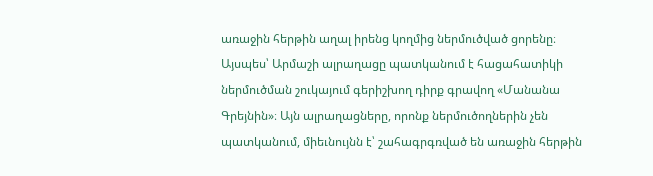առաջին հերթին աղալ իրենց կողմից ներմուծված ցորենը։ Այսպես՝ Արմաշի ալրաղացը պատկանում է հացահատիկի ներմուծման շուկայում գերիշխող դիրք գրավող «Մանանա Գրեյնին»։ Այն ալրաղացները, որոնք ներմուծողներին չեն պատկանում, միեւնույնն է՝ շահագրգռված են առաջին հերթին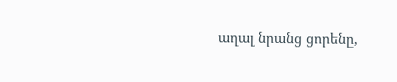աղալ նրանց ցորենը,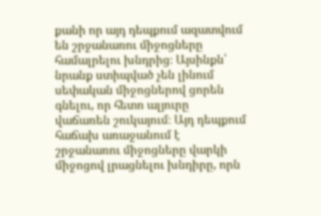քանի որ այդ դեպքում ազատվում են շրջանառու միջոցները համալրելու խնդրից։ Այսինքն՝ նրանք ստիպված չեն լինում սեփական միջոցներով ցորեն գնելու, որ հետո ալյուրը վաճառեն շուկայում։ Այդ դեպքում հաճախ առաջանում է շրջանառու միջոցները վարկի միջոցով լրացնելու խնդիրը, որն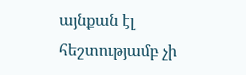այնքան էլ հեշտությամբ չի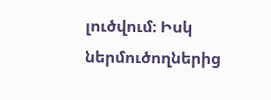լուծվում։ Իսկ ներմուծողներից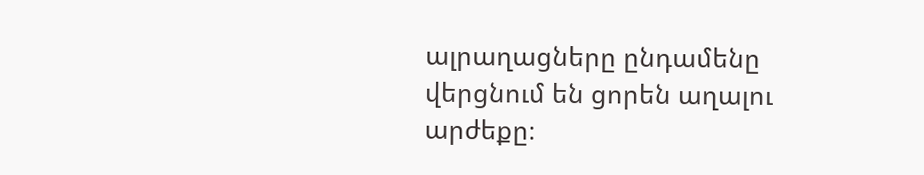ալրաղացները ընդամենը վերցնում են ցորեն աղալու արժեքը։